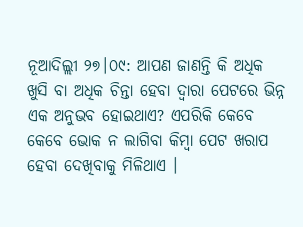ନୂଆଦିଲ୍ଲୀ ୨୭।୦୯: ଆପଣ ଜାଣନ୍ତି କି ଅଧିକ ଖୁସି ବା ଅଧିକ ଚିନ୍ତା ହେବା ଦ୍ୱାରା ପେଟରେ ଭିନ୍ନ ଏକ ଅନୁଭବ ହୋଇଥାଏ? ଏପରିକି କେବେ କେବେ ଭୋକ ନ ଲାଗିବା କିମ୍ବା ପେଟ ଖରାପ ହେବା ଦେଖିବାକୁ ମିଳିଥାଏ ।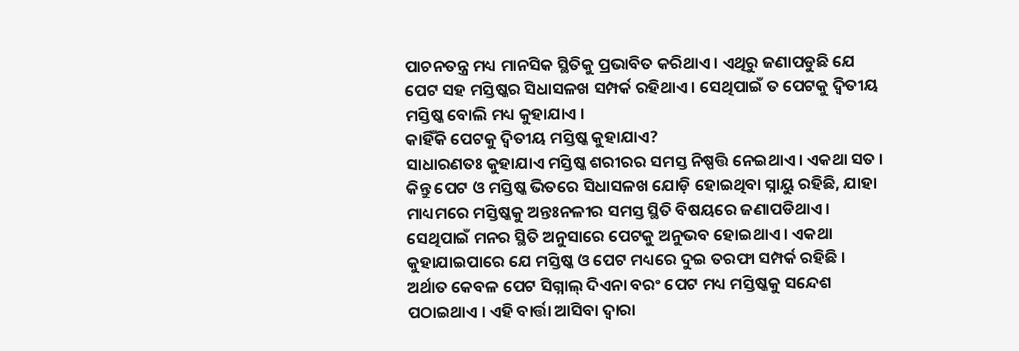ପାଚନତନ୍ତ୍ର ମଧ୍ୟ ମାନସିକ ସ୍ଥିତିକୁ ପ୍ରଭାବିତ କରିଥାଏ । ଏଥିରୁ ଜଣାପଡୁଛି ଯେ ପେଟ ସହ ମସ୍ତିଷ୍କର ସିଧାସଳଖ ସମ୍ପର୍କ ରହିଥାଏ । ସେଥିପାଇଁ ତ ପେଟକୁ ଦ୍ୱିତୀୟ ମସ୍ତିଷ୍କ ବୋଲି ମଧ୍ୟ କୁହାଯାଏ ।
କାହିଁକି ପେଟକୁ ଦ୍ୱିତୀୟ ମସ୍ତିଷ୍କ କୁହାଯାଏ?
ସାଧାରଣତଃ କୁହାଯାଏ ମସ୍ତିଷ୍କ ଶରୀରର ସମସ୍ତ ନିଷ୍ପତ୍ତି ନେଇଥାଏ । ଏକଥା ସତ । କିନ୍ତୁ ପେଟ ଓ ମସ୍ତିଷ୍କ ଭିତରେ ସିଧାସଳଖ ଯୋଡ଼ି ହୋଇଥିବା ସ୍ନାୟୁ ରହିଛି, ଯାହା ମାଧ୍ୟମରେ ମସ୍ତିଷ୍କକୁ ଅନ୍ତଃନଳୀର ସମସ୍ତ ସ୍ଥିତି ବିଷୟରେ ଜଣାପଡିଥାଏ । ସେଥିପାଇଁ ମନର ସ୍ଥିତି ଅନୁସାରେ ପେଟକୁ ଅନୁଭବ ହୋଇଥାଏ । ଏକଥା କୁହାଯାଇପାରେ ଯେ ମସ୍ତିଷ୍କ ଓ ପେଟ ମଧ୍ୟରେ ଦୁଇ ତରଫା ସମ୍ପର୍କ ରହିଛି । ଅର୍ଥାତ କେବଳ ପେଟ ସିଗ୍ନାଲ୍ ଦିଏନା ବରଂ ପେଟ ମଧ୍ୟ ମସ୍ତିଷ୍କକୁ ସନ୍ଦେଶ ପଠାଇଥାଏ । ଏହି ବାର୍ତ୍ତା ଆସିବା ଦ୍ୱାରା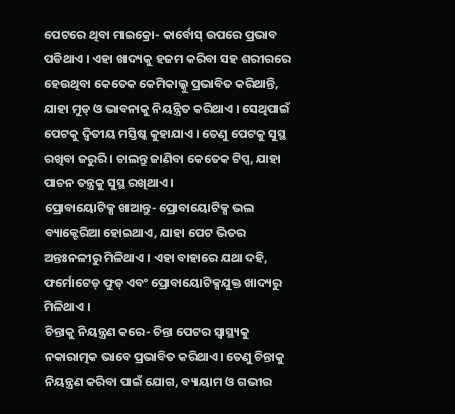ପେଟରେ ଥିବା ମାଇକ୍ରୋ- କାର୍ବୋସ୍ ଉପରେ ପ୍ରଭାବ ପଡିଥାଏ । ଏହା ଖାଦ୍ୟକୁ ହଜମ କରିବା ସହ ଶରୀରରେ ହେଉଥିବା କେତେକ କେମିକାଲ୍କୁ ପ୍ରଭାବିତ କରିଥାନ୍ତି, ଯାହା ମୁଡ୍ ଓ ଭାବନାକୁ ନିୟନ୍ତ୍ରିତ କରିଥାଏ । ସେଥିପାଇଁ ପେଟକୁ ଦ୍ୱିତୀୟ ମସ୍ତିଷ୍କ କୁହାଯାଏ । ତେଣୁ ପେଟକୁ ସୁସ୍ଥ ରଖିବା ଜରୁରି । ଚାଲନ୍ତୁ ଜାଣିବା କେତେକ ଟିପ୍ସ, ଯାହା ପାଚନ ତନ୍ତ୍ରକୁ ସୁସ୍ଥ ରଖିଥାଏ ।
ପ୍ରୋବାୟୋଟିକ୍ସ ଖାଆନ୍ତୁ- ପ୍ରୋବାୟୋଟିକ୍ସ ଭଲ ବ୍ୟାକ୍ଟେରିଆ ହୋଇଥାଏ, ଯାହା ପେଟ ଭିତର ଅନ୍ତଃନଳୀରୁ ମିଳିଥାଏ । ଏହା ବାହାରେ ଯଥା ଦହି, ଫର୍ମୋଟେଡ୍ ଫୁଡ୍ ଏବଂ ପ୍ରୋବାୟୋଟିକ୍ସଯୁକ୍ତ ଖାଦ୍ୟରୁ ମିଳିଥାଏ ।
ଚିନ୍ତାକୁ ନିୟନ୍ତ୍ରଣ କରେ- ଚିନ୍ତା ପେଟର ସ୍ୱାସ୍ଥ୍ୟକୁ ନକାରାତ୍ମକ ଭାବେ ପ୍ରଭାବିତ କରିଥାଏ। ତେଣୁ ଚିନ୍ତାକୁ ନିୟନ୍ତ୍ରଣ କରିବା ପାଇଁ ଯୋଗ, ବ୍ୟାୟାମ ଓ ଗଭୀର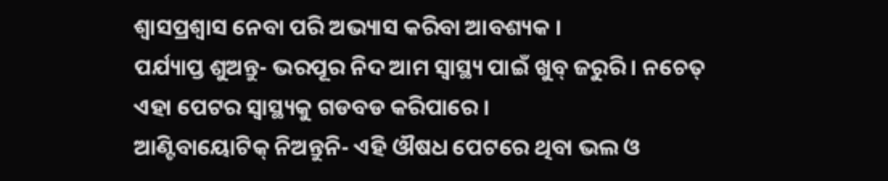ଶ୍ୱାସପ୍ରଶ୍ୱାସ ନେବା ପରି ଅଭ୍ୟାସ କରିବା ଆବଶ୍ୟକ ।
ପର୍ଯ୍ୟାପ୍ତ ଶୁଅନ୍ତୁ- ଭରପୂର ନିଦ ଆମ ସ୍ୱାସ୍ଥ୍ୟ ପାଇଁ ଖୁବ୍ ଜରୁରି । ନଚେତ୍ ଏହା ପେଟର ସ୍ୱାସ୍ଥ୍ୟକୁ ଗଡବଡ କରିପାରେ ।
ଆଣ୍ଟିବାୟୋଟିକ୍ ନିଅନ୍ତୁନି- ଏହି ଔଷଧ ପେଟରେ ଥିବା ଭଲ ଓ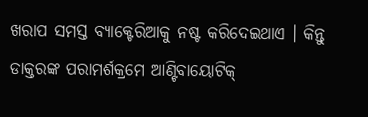ଖରାପ ସମସ୍ତ ବ୍ୟାକ୍ଟେରିଆକୁ ନଷ୍ଟ କରିଦେଇଥାଏ । କିନ୍ତୁ ଡାକ୍ତରଙ୍କ ପରାମର୍ଶକ୍ରମେ ଆଣ୍ଟିବାୟୋଟିକ୍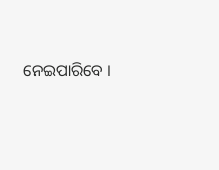ନେଇପାରିବେ ।